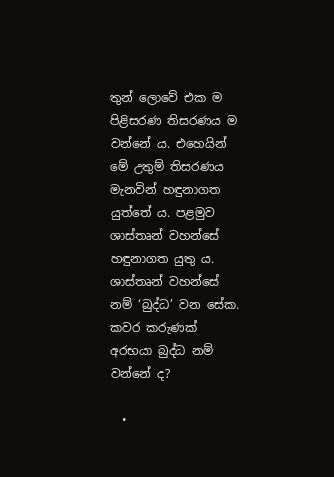තුන් ලොවේ එක ම පිළිසරණ තිසරණය ම වන්නේ ය. එහෙයින් මේ උතුම් තිසරණය මැනවින් හඳුනාගත යුත්තේ ය. පළමුව ශාස්තෘන් වහන්සේ හඳුනාගත යුතු ය. ශාස්තෘන් වහන්සේ නම් ‘බුද්ධ’ වන සේක. කවර කරුණක් අරභයා බුද්ධ නම් වන්නේ ද?

  •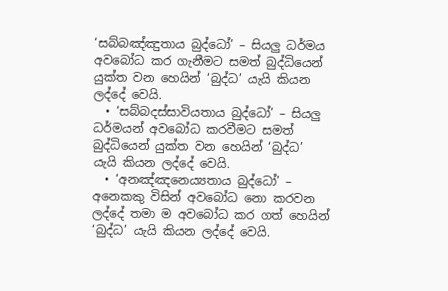‘සබ්බඤ්ඤුතාය බුද්ධෝ’ – සියලු ධර්මය අවබෝධ කර ගැනීමට සමත් බුද්ධියෙන් යුක්ත වන හෙයින් ‘බුද්ධ’ යැයි කියන ලද්දේ වෙයි.
  • ‘සබ්බදස්සාවියතාය බුද්ධෝ’ – සියලු ධර්මයන් අවබෝධ කරවීමට සමත් බුද්ධියෙන් යුක්ත වන හෙයින් ‘බුද්ධ’ යැයි කියන ලද්දේ වෙයි.
  • ‘අනඤ්ඤනෙය්‍යතාය බුද්ධෝ’ – අනෙකකු විසින් අවබෝධ නො කරවන ලද්දේ තමා ම අවබෝධ කර ගත් හෙයින් ‘බුද්ධ’ යැයි කියන ලද්දේ වෙයි.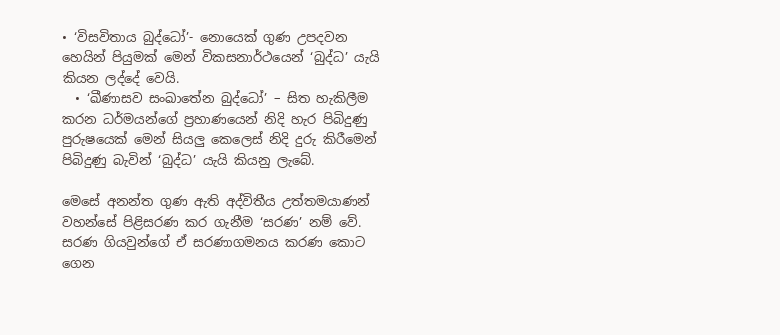• ‘විසවිතාය බුද්ධෝ’- නොයෙක් ගුණ උපදවන හෙයින් පියුමක් මෙන් විකසනාර්ථයෙන් ‘බුද්ධ’ යැයි කියන ලද්දේ වෙයි.
  • ‘ඛීණාසව සංඛාතේන බුද්ධෝ’ – සිත හැකිලීම කරන ධර්මයන්ගේ ප්‍රහාණයෙන් නිදි හැර පිබිදුණු පුරුෂයෙක් මෙන් සියලු කෙලෙස් නිදි දුරු කිරීමෙන් පිබිදුණු බැවින් ‘බුද්ධ’ යැයි කියනු ලැබේ.

මෙසේ අනන්ත ගුණ ඇති අද්විතීය උත්තමයාණන් වහන්සේ පිළිසරණ කර ගැනීම ‘සරණ’ නම් වේ. සරණ ගියවුන්ගේ ඒ සරණාගමනය කරණ කොට ගෙන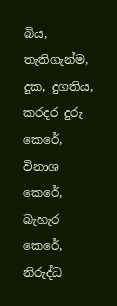බිය, තැතිගැන්ම, දුක, දුගතිය, කරදර දුරු කෙරේ, විනාශ කෙරේ, බැහැර කෙරේ, නිරුද්ධ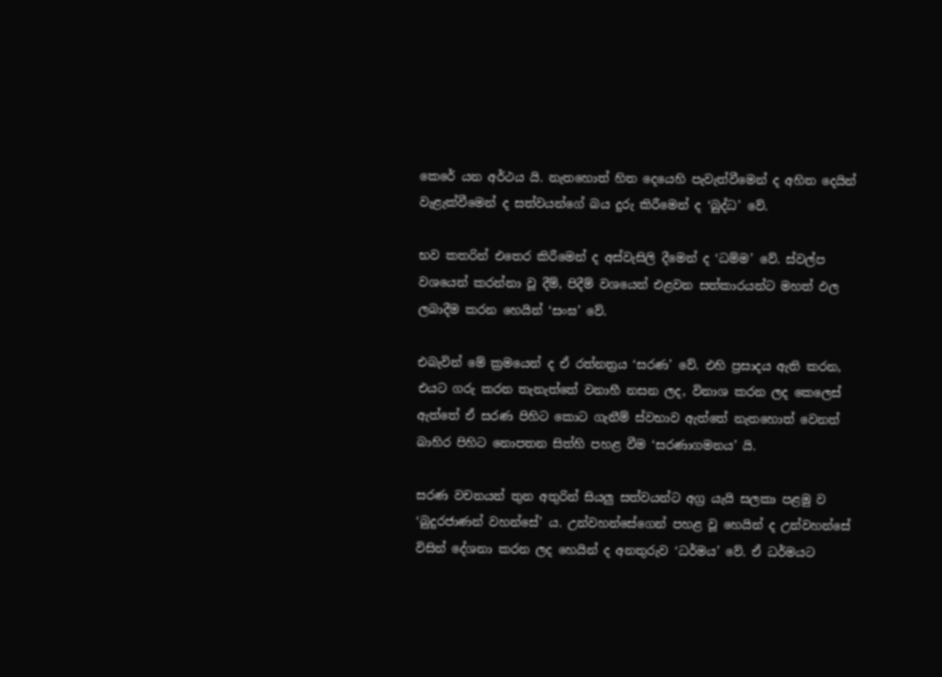කෙරේ යන අර්ථය යි. නැතහොත් හිත දෙයෙහි පැවැත්වීමෙන් ද අහිත දෙයින් වැළැක්වීමෙන් ද සත්වයන්ගේ බය දුරු කිරීමෙන් ද ‘බුද්ධ’ වේ.

භව කතරින් එතෙර කිරීමෙන් ද අස්වැසිලි දීමෙන් ද ‘ධම්ම’ වේ. ස්වල්ප වශයෙන් කරන්නා වූ දීම්, පිදීම් වශයෙන් එළවන සත්කාරයන්ට මහත් ඵල ලබාදීම කරන හෙයින් ‘සංඝ’ වේ.

එබැවින් මේ ක්‍රමයෙන් ද ඒ රත්නත්‍රය ‘සරණ’ වේ. එහි ප්‍රසාදය ඇති කරන, එයට ගරු කරන තැනැත්තේ වනාහී නසන ලද, විනාශ කරන ලද කෙලෙස් ඇත්තේ ඒ සරණ පිහිට කොට ගැනීම් ස්වභාව ඇත්තේ නැතහොත් වෙනත් බාහිර පිහිට නොපතන සිත්හි පහළ වීම ‘සරණාගමනය’ යි.

සරණ වචනයන් තුන අතුරින් සියලු සත්වයන්ට අග්‍ර යැයි සලකා පළමු ව ‘බුදුරජාණන් වහන්සේ’ ය. උන්වහන්සේගෙන් පහළ වූ හෙයින් ද උන්වහන්සේ විසින් දේශනා කරන ලද හෙයින් ද අනතුරුව ‘ධර්මය’ වේ. ඒ ධර්මයට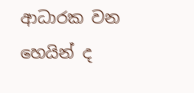ආධාරක වන හෙයින් ද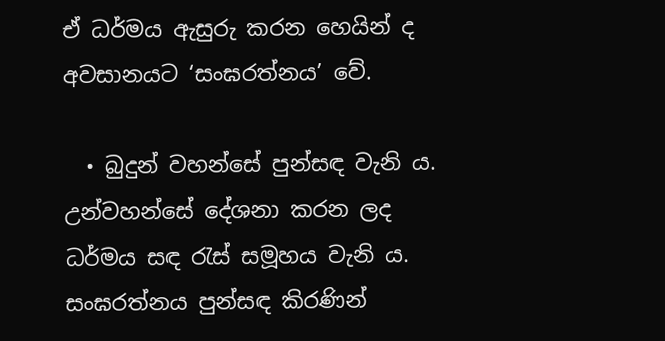ඒ ධර්මය ඇසුරු කරන හෙයින් ද අවසානයට ‘සංඝරත්නය’ වේ.

  • බුදුන් වහන්සේ පුන්සඳ වැනි ය. උන්වහන්සේ දේශනා කරන ලද ධර්මය සඳ රැස් සමූහය වැනි ය. සංඝරත්නය පුන්සඳ කිරණින්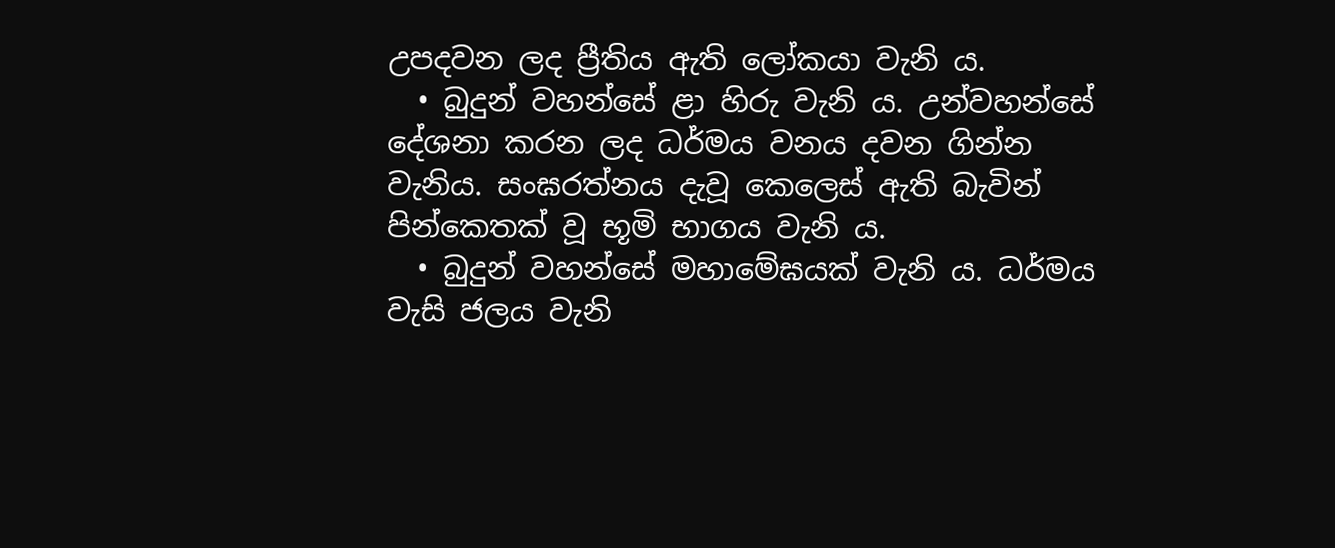උපදවන ලද ප්‍රීතිය ඇති ලෝකයා වැනි ය.
  • බුදුන් වහන්සේ ළා හිරු වැනි ය. උන්වහන්සේ දේශනා කරන ලද ධර්මය වනය දවන ගින්න වැනිය. සංඝරත්නය දැවූ කෙලෙස් ඇති බැවින් පින්කෙතක් වූ භූමි භාගය වැනි ය.
  • බුදුන් වහන්සේ මහාමේඝයක් වැනි ය. ධර්මය වැසි ජලය වැනි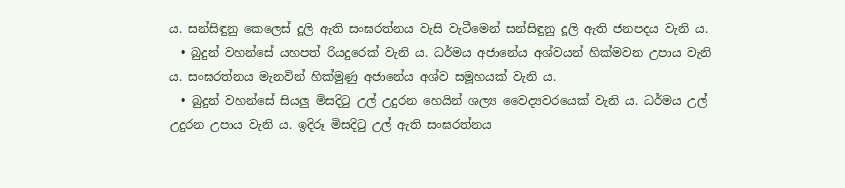ය. සන්සිඳුනු කෙලෙස් දූලි ඇති සංඝරත්නය වැසි වැටීමෙන් සන්සිඳුනු දූලි ඇති ජනපදය වැනි ය.
  • බුදුන් වහන්සේ යහපත් රියදුරෙක් වැනි ය. ධර්මය අජානේය අශ්වයන් හික්මවන උපාය වැනි ය. සංඝරත්නය මැනවින් හික්මුණු අජානේය අශ්ව සමූහයක් වැනි ය.
  • බුදුන් වහන්සේ සියලු මිසදිටු උල් උදුරන හෙයින් ශල්‍ය වෛද්‍යවරයෙක් වැනි ය. ධර්මය උල් උදුරන උපාය වැනි ය. ඉදිරූ මිසදිටු උල් ඇති සංඝරත්නය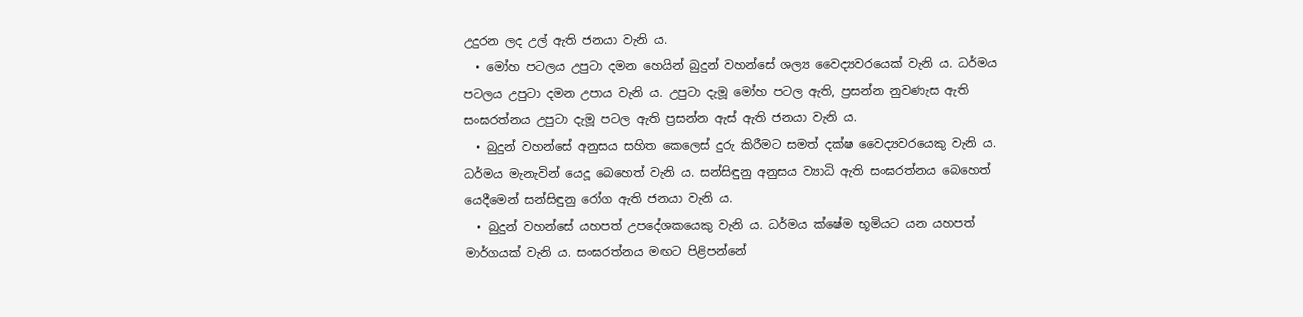උදුරන ලද උල් ඇති ජනයා වැනි ය.
  • මෝහ පටලය උපුටා දමන හෙයින් බුදුන් වහන්සේ ශල්‍ය වෛද්‍යවරයෙක් වැනි ය. ධර්මය පටලය උපුටා දමන උපාය වැනි ය. උපුටා දැමූ මෝහ පටල ඇති, ප්‍රසන්න නුවණැස ඇති සංඝරත්නය උපුටා දැමූ පටල ඇති ප්‍රසන්න ඇස් ඇති ජනයා වැනි ය.
  • බුදුන් වහන්සේ අනුසය සහිත කෙලෙස් දුරු කිරීමට සමත් දක්ෂ වෛද්‍යවරයෙකු වැනි ය. ධර්මය මැනැවින් යෙදූ බෙහෙත් වැනි ය. සන්සිඳුනු අනුසය ව්‍යාධි ඇති සංඝරත්නය බෙහෙත් යෙදීමෙන් සන්සිඳුනු රෝග ඇති ජනයා වැනි ය.
  • බුදුන් වහන්සේ යහපත් උපදේශකයෙකු වැනි ය. ධර්මය ක්ෂේම භූමියට යන යහපත් මාර්ගයක් වැනි ය. සංඝරත්නය මඟට පිළිපන්නේ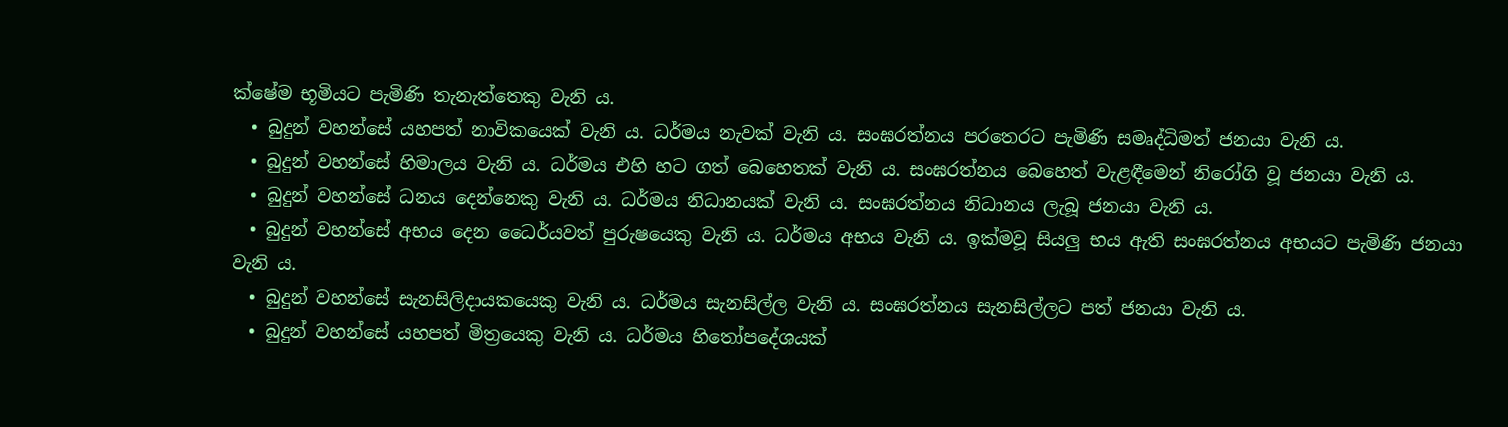ක්ෂේම භූමියට පැමිණි තැනැත්තෙකු වැනි ය.
  • බුදුන් වහන්සේ යහපත් නාවිකයෙක් වැනි ය. ධර්මය නැවක් වැනි ය. සංඝරත්නය පරතෙරට පැමිණි සමෘද්ධිමත් ජනයා වැනි ය.
  • බුදුන් වහන්සේ හිමාලය වැනි ය. ධර්මය එහි හට ගත් බෙහෙතක් වැනි ය. සංඝරත්නය බෙහෙත් වැළඳීමෙන් නිරෝගි වූ ජනයා වැනි ය.
  • බුදුන් වහන්සේ ධනය දෙන්නෙකු වැනි ය. ධර්මය නිධානයක් වැනි ය. සංඝරත්නය නිධානය ලැබූ ජනයා වැනි ය.
  • බුදුන් වහන්සේ අභය දෙන ධෛර්යවත් පුරුෂයෙකු වැනි ය. ධර්මය අභය වැනි ය. ඉක්මවූ සියලු භය ඇති සංඝරත්නය අභයට පැමිණි ජනයා වැනි ය.
  • බුදුන් වහන්සේ සැනසිලිදායකයෙකු වැනි ය. ධර්මය සැනසිල්ල වැනි ය. සංඝරත්නය සැනසිල්ලට පත් ජනයා වැනි ය.
  • බුදුන් වහන්සේ යහපත් මිත්‍රයෙකු වැනි ය. ධර්මය හිතෝපදේශයක්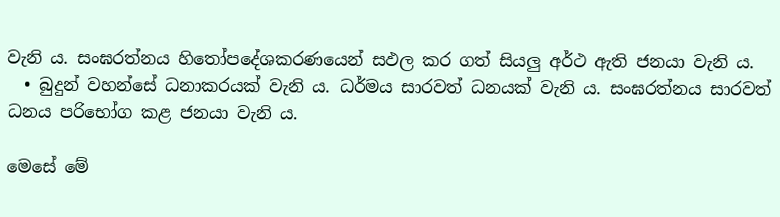වැනි ය. සංඝරත්නය හිතෝපදේශකරණයෙන් සඵල කර ගත් සියලු අර්ථ ඇති ජනයා වැනි ය.
  • බුදුන් වහන්සේ ධනාකරයක් වැනි ය. ධර්මය සාරවත් ධනයක් වැනි ය. සංඝරත්නය සාරවත් ධනය පරිභෝග කළ ජනයා වැනි ය.

මෙසේ මේ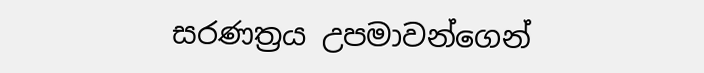සරණත්‍රය උපමාවන්ගෙන්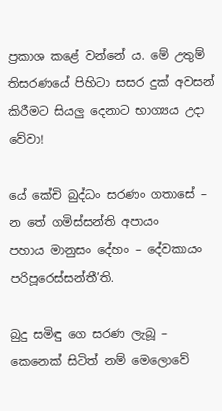ප්‍රකාශ කළේ වන්නේ ය. මේ උතුම් තිසරණයේ පිහිටා සසර දුක් අවසන් කිරීමට සියලු දෙනාට භාග්‍යය උදා වේවා!

යේ කේචි බුද්ධං සරණං ගතාසේ – න තේ ගමිස්සන්ති අපායං
පහාය මානුසං දේහං – දේවකායං පරිපූරෙස්සන්තී’ති.

බුදු සමිඳු ගෙ සරණ ලැබූ – කෙනෙක් සිටිත් නම් මෙලොවේ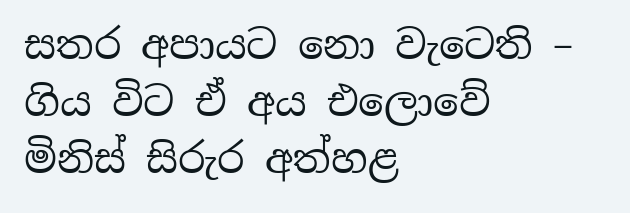සතර අපායට නො වැටෙති – ගිය විට ඒ අය එලොවේ
මිනිස් සිරුර අත්හළ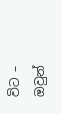විට – ඔවුන්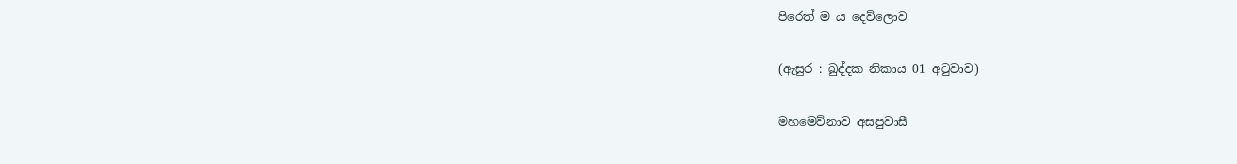පිරෙත් ම ය දෙව්ලොව

(ඇසුර : ඛුද්දක නිකාය 01 අටුවාව)

මහමෙව්නාව අසපුවාසී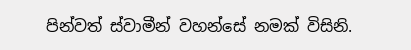පින්වත් ස්වාමීන් වහන්සේ නමක් විසිනි.